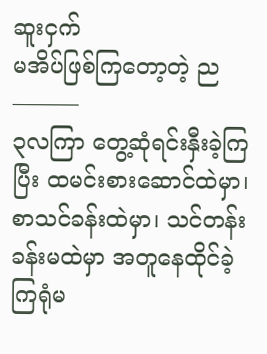ဆူးငှက်
မအိပ်ဖြစ်ကြတော့တဲ့ ည
———
၃လကြာ တွေ့ဆုံရင်းနှီးခဲ့ကြပြီး ထမင်းစားဆောင်ထဲမှာ၊ စာသင်ခန်းထဲမှာ၊ သင်တန်းခန်းမထဲမှာ အတူနေထိုင်ခဲ့ကြရုံမ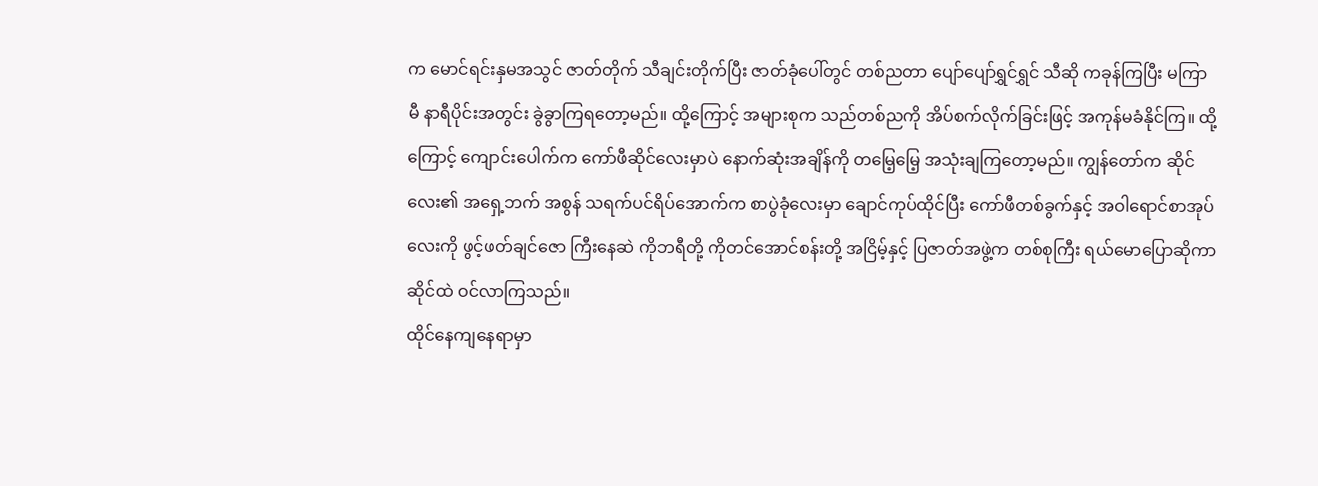က မောင်ရင်းနှမအသွင် ဇာတ်တိုက် သီချင်းတိုက်ပြီး ဇာတ်ခုံပေါ်တွင် တစ်ညတာ ပျော်ပျော်ရွှင်ရွှင် သီဆို ကခုန်ကြပြီး မကြာမီ နာရီပိုင်းအတွင်း ခွဲခွာကြရတော့မည်။ ထို့ကြောင့် အများစုက သည်တစ်ညကို အိပ်စက်လိုက်ခြင်းဖြင့် အကုန်မခံနိုင်ကြ။ ထို့ကြောင့် ကျောင်းပေါက်က ကော်ဖီဆိုင်လေးမှာပဲ နောက်ဆုံးအချိန်ကို တမြေ့မြေ့ အသုံးချကြတော့မည်။ ကျွန်တော်က ဆိုင်လေး၏ အရှေ့ဘက် အစွန် သရက်ပင်ရိပ်အောက်က စာပွဲခုံလေးမှာ ချောင်ကုပ်ထိုင်ပြီး ကော်ဖီတစ်ခွက်နှင့် အဝါရောင်စာအုပ်လေးကို ဖွင့်ဖတ်ချင်ဇော ကြီးနေဆဲ ကိုဘရီတို့ ကိုတင်အောင်စန်းတို့ အငြိမ့်နှင့် ပြဇာတ်အဖွဲ့က တစ်စုကြီး ရယ်မောပြောဆိုကာ ဆိုင်ထဲ ဝင်လာကြသည်။
ထိုင်နေကျနေရာမှာ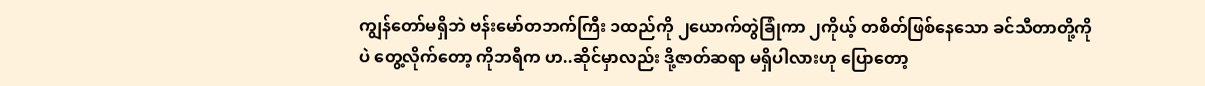ကျွန်တော်မရှိဘဲ ဗန်းမော်တဘက်ကြီး ၁ထည်ကို ၂ယောက်တွဲခြုံကာ ၂ကိုယ့် တစိတ်ဖြစ်နေသော ခင်သီတာတို့ကိုပဲ တွေ့လိုက်တော့ ကိုဘရီက ဟ..ဆိုင်မှာလည်း ဒို့ဇာတ်ဆရာ မရှိပါလားဟု ပြောတော့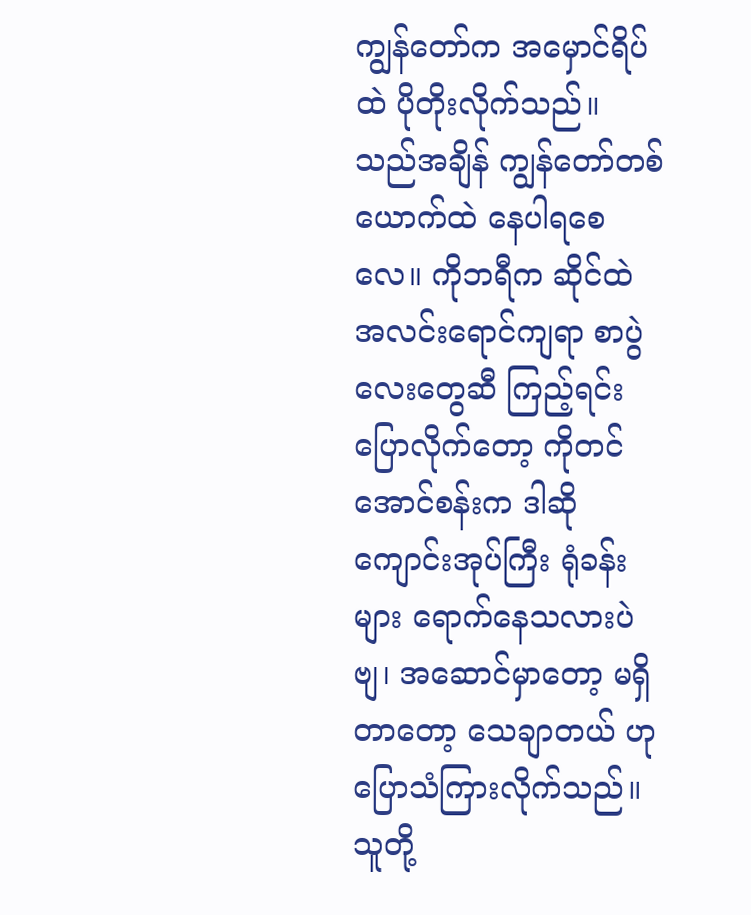ကျွန်တော်က အမှောင်ရိပ်ထဲ ပိုတိုးလိုက်သည်။ သည်အချိန် ကျွန်တော်တစ်ယောက်ထဲ နေပါရစေလေ။ ကိုဘရီက ဆိုင်ထဲ အလင်းရောင်ကျရာ စာပွဲလေးတွေဆီ ကြည့်ရင်း ပြောလိုက်တော့ ကိုတင်အောင်စန်းက ဒါဆို ကျောင်းအုပ်ကြီး ရုံခန်းများ ရောက်နေသလားပဲဗျ၊ အဆောင်မှာတော့ မရှိတာတော့ သေချာတယ် ဟု ပြောသံကြားလိုက်သည်။
သူတို့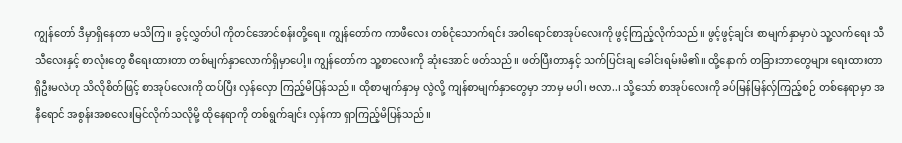ကျွန်တော် ဒီမှာရှိနေတာ မသိကြ။ ခွင့်လွှတ်ပါ ကိုတင်အောင်စန်းတို့ရေ။ ကျွန်တော်က ကာဖီလေး တစ်ငုံသောက်ရင်း အဝါရောင်စာအုပ်လေးကို ဖွင့်ကြည့်လိုက်သည်။ ဖွင့်ဖွင့်ချင်း စာမျက်နှာမှာပဲ သူ့လက်ရေး သီသီလေးနှင့် စာလုံးတွေ စီရေးထားတာ တစ်မျက်နှာလောက်ရှိမှာပေါ့။ ကျွန်တော်က သူ့စာလေးကို ဆုံးအောင် ဖတ်သည်။ ဖတ်ပြီးတာနှင့် သက်ပြင်းချ ခေါင်းရမ်းမိ၏။ ထို့နောက် တခြားဘာတွေများ ရေးထားတာ ရှိဦးမလဲဟု သိလိုစိတ်ဖြင့် စာအုပ်လေးကို ထပ်ပြီး လှန်လှော ကြည့်မိပြန်သည်။ ထိုစာမျက်နှာမှ လွဲလို့ ကျန်စာမျက်နှာတွေမှာ ဘာမှ မပါ၊ ဗလာ..၊ သို့သော် စာအုပ်လေးကို ခပ်မြန်မြန်လှ်ကြည့်စဉ် တစ်နေရာမှာ အနီရောင် အစွန်းအစလေးမြင်လိုက်သလိုမို့ ထိုနေရာကို တစ်ရွက်ချင်း လှန်ကာ ရှာကြည့်မိပြန်သည်။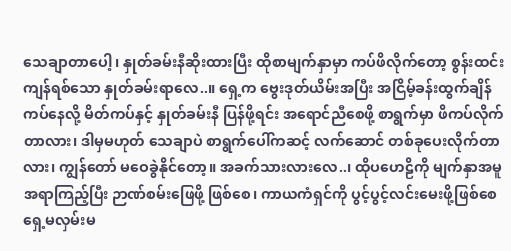သေချာတာပေါ့၊ နှုတ်ခမ်းနီဆိုးထားပြီး ထိုစာမျက်နှာမှာ ကပ်ဖိလိုက်တော့ စွန်းထင်းကျန်ရစ်သော နှုတ်ခမ်းရာလေ..။ ရှေ့က ဗွေးဒုတ်ယိမ်းအပြီး အငြိမ့်ခန်းထွက်ချိန် ကပ်နေလို့ မိတ်ကပ်နှင့် နှုတ်ခမ်းနီ ပြန်ဖို့ရင်း အရောင်ညီစေဖို့ စာရွက်မှာ ဖိကပ်လိုက်တာလား၊ ဒါမှမဟုတ် သေချာပဲ စာရွက်ပေါ်ကဆင့် လက်ဆောင် တစ်ခုပေးလိုက်တာလား၊ ကျွန်တော် မဝေခွဲနိုင်တော့။ အခက်သားလားလေ..၊ ထိုပဟေဠိကို မျက်နှာအမူအရာကြည့်ပြီး ဉာဏ်စမ်းဖြေဖို့ ဖြစ်စေ၊ ကာယကံရှင်ကို ပွင့်ပွင့်လင်းမေးဖို့ဖြစ်စေ ရှေ့မလှမ်းမ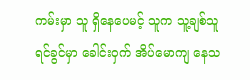ကမ်းမှာ သူ ရှိနေပေမင့် သူက သူ့ချစ်သူရင်ခွင်မှာ ခေါင်းဝှက် အိပ်မောကျ နေသ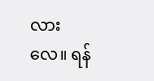လားလေ။ ရန်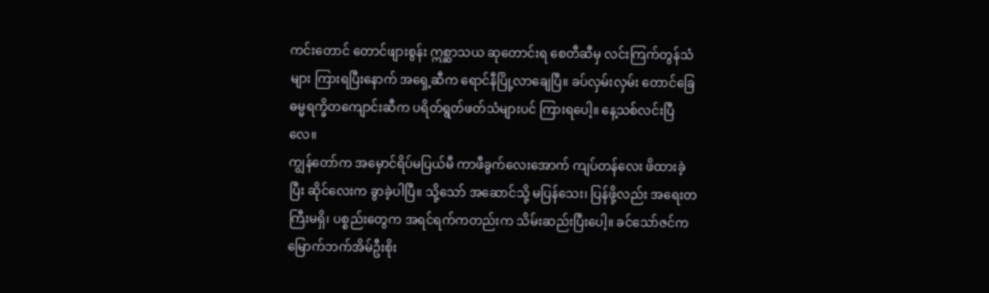ကင်းတောင် တောင်ဖျားစွန်း ဣစ္ဆာသယ ဆုတောင်းရ စေတီဆီမှ လင်းကြက်တွန်သံများ ကြားရပြီးနောက် အရှေ့ဆီက ရောင်နီပြို့လာချေပြီ။ ခပ်လှမ်းလှမ်း တောင်ခြေ ဓမ္မရက္ခိတကျောင်းဆီက ပရိတ်ရွတ်ဖတ်သံများပင် ကြားရပေါ့။ နေ့သစ်လင်းပြီလေ။
ကျွန်တော်က အမှောင်ရိပ်မပြယ်မီ ကာဖီခွက်လေးအောက် ကျပ်တန်လေး ဖိထားခဲ့ပြီး ဆိုင်လေးက ခွာခဲ့ပါပြီ။ သို့သော် အဆောင်သို့ မပြန်သေး၊ ပြန်ဖို့လည်း အရေးတကြီးမရှိ၊ ပစ္စည်းတွေက အရင်ရက်ကတည်းက သိမ်းဆည်းပြီးပေါ့။ ခင်သော်ဇင်က မြောက်ဘက်အိမ်ဦးစိုး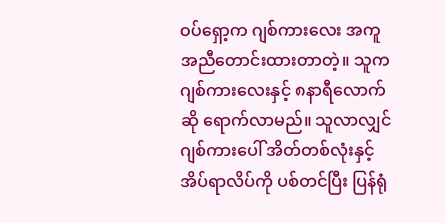ဝပ်ရှော့က ဂျစ်ကားလေး အကူအညီတောင်းထားတာတဲ့။ သူက ဂျစ်ကားလေးနှင့် ၈နာရီလောက်ဆို ရောက်လာမည်။ သူလာလျှင် ဂျစ်ကားပေါ် အိတ်တစ်လုံးနှင့် အိပ်ရာလိပ်ကို ပစ်တင်ပြီး ပြန်ရုံ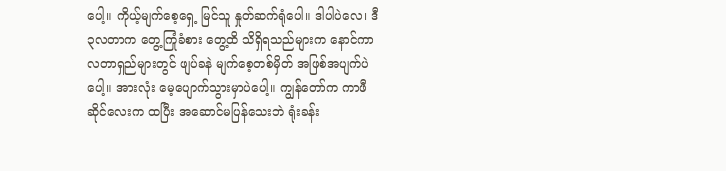ပေါ့။ ကိုယ့်မျက်စေ့ရှေ့ မြင်သူ နှုတ်ဆက်ရုံပေါ။ ဒါပါပဲလေ၊ ဒီ ၃လတာက တွေ့ကြုံခံစား တွေ့ထိ သိရှိရသည်များက နောင်ကာလတာရှည်များတွင် ဖျပ်ခနဲ မျက်စေ့တစ်မှိတ် အဖြစ်အပျက်ပဲပေါ့။ အားလုံး မေ့ပျောက်သွားမှာပဲပေါ့။ ကျွန်တော်က ကာဖီဆိုင်လေးက ထပြီး အဆောင်မပြန်သေးဘဲ ရုံးခန်း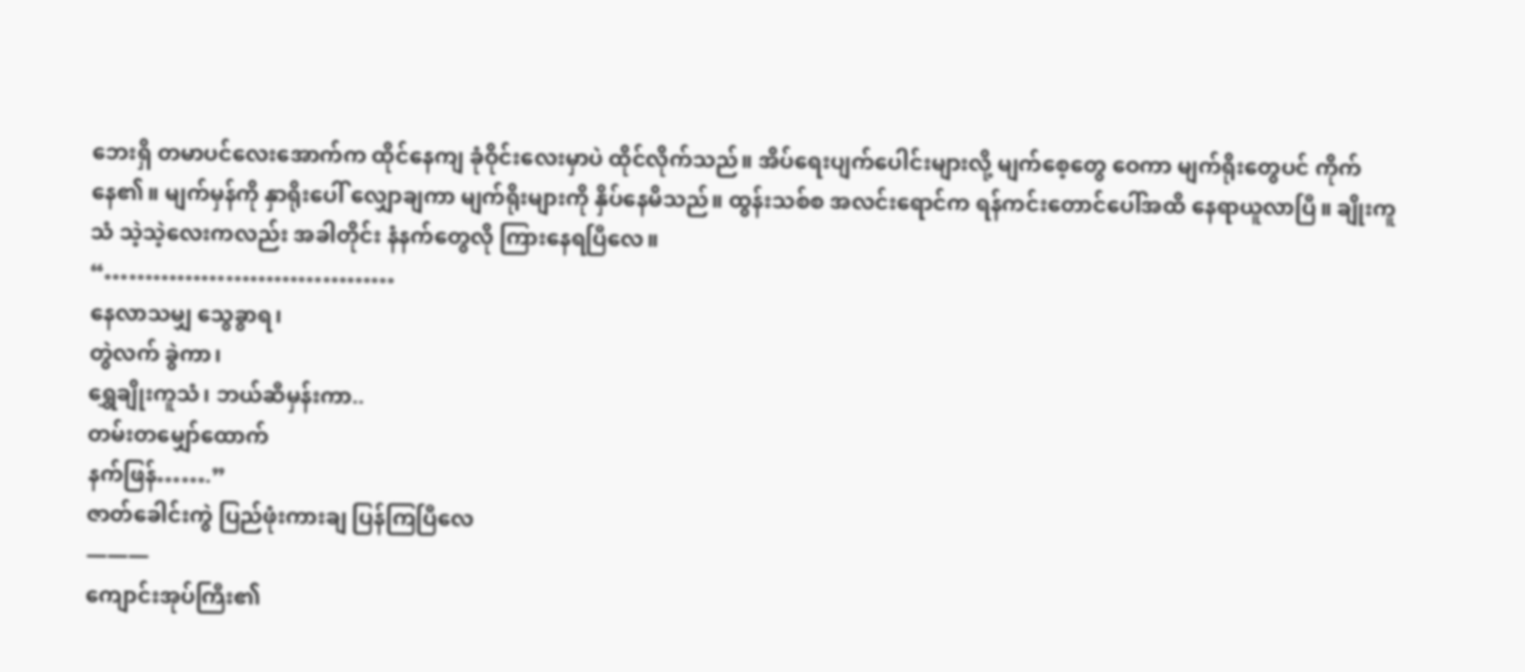ဘေးရှိ တမာပင်လေးအောက်က ထိုင်နေကျ ခုံဝိုင်းလေးမှာပဲ ထိုင်လိုက်သည်။ အိပ်ရေးပျက်ပေါင်းများလို့ မျက်စေ့တွေ ဝေကာ မျက်ရိုးတွေပင် ကိုက်နေ၏။ မျက်မှန်ကို နှာရိုးပေါ် လျှောချကာ မျက်ရိုးများကို နှိပ်နေမိသည်။ ထွန်းသစ်စ အလင်းရောင်က ရန်ကင်းတောင်ပေါ်အထိ နေရာယူလာပြီ။ ချိုးကူသံ သဲ့သဲ့လေးကလည်း အခါတိုင်း နံနက်တွေလို ကြားနေရပြီလေ။
“………………………………
နေလာသမျှ သွေခွာရ၊
တွဲလက် ခွဲကာ၊
ရွှေချိုးကူသံ၊ ဘယ်ဆီမှန်းကာ..
တမ်းတမျှော်ထောက်
နက်ဖြန်…….”
ဇာတ်ခေါင်းကွဲ ပြည်ဖုံးကားချ ပြန်ကြပြီလေ
———
ကျောင်းအုပ်ကြီး၏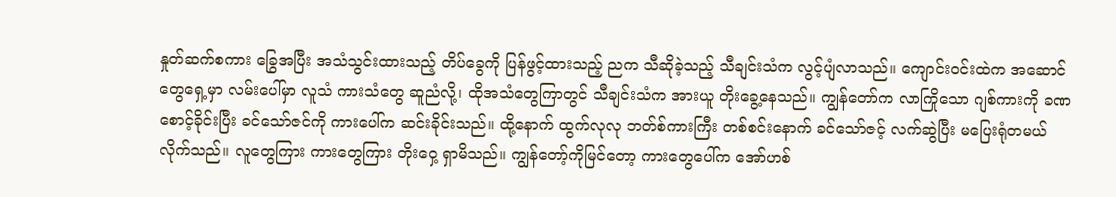နှုတ်ဆက်စကား ခြွေအပြီး အသံသွင်းထားသည့် တိပ်ခွေကို ပြန်ဖွင့်ထားသည့် ညက သီဆိုခဲ့သည့် သီချင်းသံက လွင့်ပျံလာသည်။ ကျောင်းဝင်းထဲက အဆောင်တွေရှေ့မှာ လမ်းပေါ်မှာ လူသံ ကားသံတွေ ဆူညံလို့၊ ထိုအသံတွေကြာတွင် သီချင်းသံက အားယူ တိုးခွေ့နေသည်။ ကျွန်တော်က လာကြိုသော ဂျစ်ကားကို ခဏစောင့်ခိုင်းပြီး ခင်သော်ဇင်ကို ကားပေါ်က ဆင်းခိုင်းသည်။ ထို့နောက် ထွက်လုလု ဘတ်စ်ကားကြီး တစ်စင်းနောက် ခင်သော်ဇင့် လက်ဆွဲပြီး မပြေးရုံတမယ် လိုက်သည်။ လူတွေကြား ကားတွေကြား တိုးဝှေ့ ရှာမိသည်။ ကျွန်တော့်ကိုမြင်တော့ ကားတွေပေါ်က အော်ဟစ်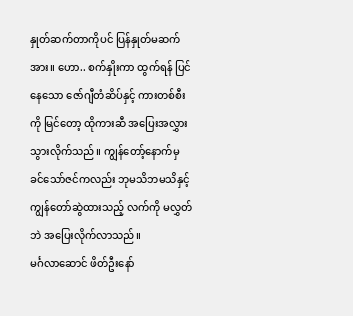နှုတ်ဆက်တာကိုပင် ပြန်နှုတ်မဆက်အား။ ဟော.. စက်နှိုးကာ ထွက်ရန် ပြင်နေသော ဇော်ဂျီတံဆိပ်နှင့် ကားတစ်စီးကို မြင်တော့ ထိုကားဆီ အပြေးအလွှားသွားလိုက်သည်။ ကျွန်တော့်နောက်မှ ခင်သော်ဇင်ကလည်း ဘုမသိဘမသိနှင့် ကျွန်တော်ဆွဲထားသည့် လက်ကို မလွှတ်ဘဲ အပြေးလိုက်လာသည်။
မင်္ဂလာဆောင် ဖိတ်ဦးနော်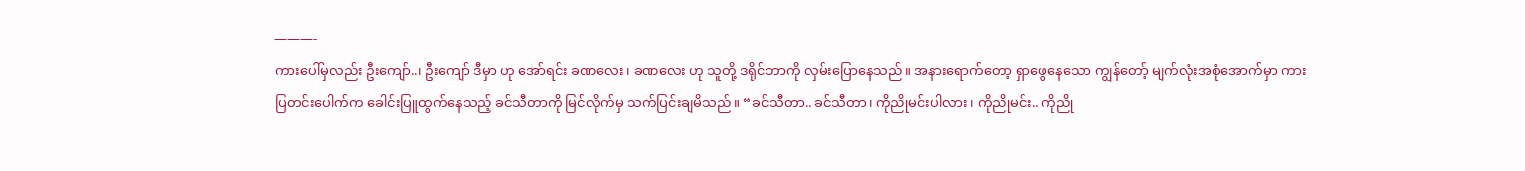———-
ကားပေါ်မှလည်း ဦးကျော်..၊ ဦးကျော် ဒီမှာ ဟု အော်ရင်း ခဏလေး၊ ခဏလေး ဟု သူတို့ ဒရိုင်ဘာကို လှမ်းပြောနေသည်။ အနားရောက်တော့ ရှာဖွေနေသော ကျွန်တော့် မျက်လုံးအစုံအောက်မှာ ကားပြတင်းပေါက်က ခေါင်းပြူထွက်နေသည့် ခင်သီတာကို မြင်လိုက်မှ သက်ပြင်းချမိသည်။ “ခင်သီတာ.. ခင်သီတာ၊ ကိုညိုမင်းပါလား၊ ကိုညိုမင်း.. ကိုညို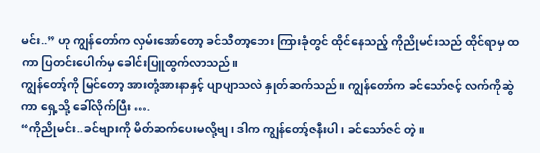မင်း..” ဟု ကျွန်တော်က လှမ်းအော်တော့ ခင်သီတာ့ဘေး ကြားခုံတွင် ထိုင်နေသည့် ကိုညိုမင်းသည် ထိုင်ရာမှ ထကာ ပြတင်းပေါက်မှ ခေါင်းပြူထွက်လာသည်။
ကျွန်တော့်ကို မြင်တော့ အားတုံ့အားနာနှင့် ပျာပျာသလဲ နှုတ်ဆက်သည်။ ကျွန်တော်က ခင်သော်ဇင့် လက်ကိုဆွဲကာ ရှေ့သို့ ခေါ်လိုက်ပြီး ….
“ကိုညိုမင်း..ခင်ဗျားကို မိတ်ဆက်ပေးမလို့ဗျ၊ ဒါက ကျွန်တော့်ဇနီးပါ၊ ခင်သော်ဇင် တဲ့။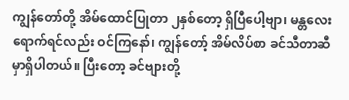ကျွန်တော်တို့ အိမ်ထောင်ပြုတာ ၂နှစ်တော့ ရှိပြီပေါ့ဗျာ၊ မန္တလေးရောက်ရင်လည်း ဝင်ကြနော်၊ ကျွန်တော့် အိမ်လိပ်စာ ခင်သီတာဆီမှာရှိပါတယ်။ ပြီးတော့ ခင်ဗျားတို့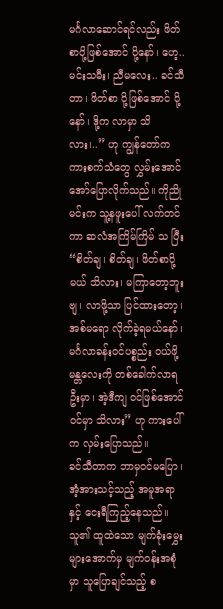မင်္ဂလာဆောင်ရင်လည်း ဖိတ်စာပို့ဖြစ်အောင် ပို့နော်၊ ဟေ့.. မင်းသမီး၊ ညီမလေး.. ခင်သီတာ၊ ဖိတ်စာ ပို့ဖြစ်အောင် ပို့နော်၊ ဒို့က လာမှာ သိလား၊..” ဟု ကျွန်တော်က ကားစက်သံတွေ လွှမ်းအောင် အော်ပြောလိုက်သည်။ ကိုညိုမင်းက သူ့နဖူးပေါ် လက်တင်ကာ ဆလံအကြိမ်ကြိမ် သ ပြီး “စိတ်ချ၊ စိတ်ချ၊ ဖိတ်စာပို့မယ် သိလား၊ မကြာတော့ဘူးဗျ၊ လာဖို့သာ ပြင်ထားတော့၊ အစ်မရော လိုက်ခဲ့ရမယ်နော်၊ မင်္ဂလာခန်းဝင်ပစ္စည်း ဝယ်ဖို့ မန္တလေးကို တစ်ခေါက်လာရဦးမှာ၊ အဲ့ဒီကျ ဝင်ဖြစ်အောင် ဝင်မှာ သိလား” ဟု ကားပေါ်က လှမ်းပြောသည်။
ခင်သီတာက ဘာမှဝင်မပြော၊ အံ့အားသင့်သည့် အမူအရာနှင့် ငေးရီကြည့်နေသည်။ သူ၏ ထူထဲသော မျက်ခုံးမွှေးများအောက်မှ မျက်ဝန်းအစုံမှာ သူပြောချင်သည့် စ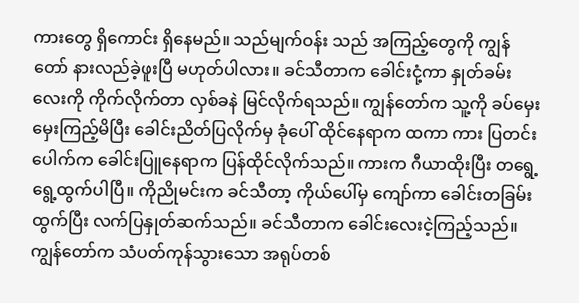ကားတွေ ရှိကောင်း ရှိနေမည်။ သည်မျက်ဝန်း သည် အကြည့်တွေကို ကျွန်တော် နားလည်ခဲ့ဖူးပြီ မဟုတ်ပါလား။ ခင်သီတာက ခေါင်းငုံ့ကာ နှုတ်ခမ်းလေးကို ကိုက်လိုက်တာ လှစ်ခနဲ မြင်လိုက်ရသည်။ ကျွန်တော်က သူ့ကို ခပ်မှေးမှေးကြည့်မိပြီး ခေါင်းညိတ်ပြလိုက်မှ ခုံပေါ် ထိုင်နေရာက ထကာ ကား ပြတင်းပေါက်က ခေါင်းပြူနေရာက ပြန်ထိုင်လိုက်သည်။ ကားက ဂီယာထိုးပြီး တရွေ့ရွေ့ထွက်ပါပြီ။ ကိုညိုမင်းက ခင်သီတာ့ ကိုယ်ပေါ်မှ ကျော်ကာ ခေါင်းတခြမ်းထွက်ပြီး လက်ပြနှုတ်ဆက်သည်။ ခင်သီတာက ခေါင်းလေးငဲ့ကြည့်သည်။ ကျွန်တော်က သံပတ်ကုန်သွားသော အရုပ်တစ်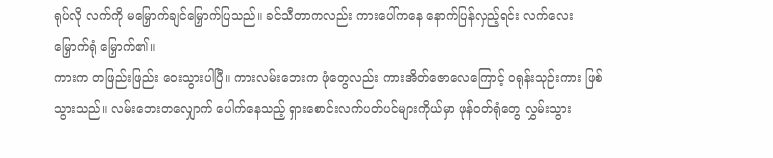ရုပ်လို လက်ကို မမြှောက်ချင်မြှောက်ပြသည်။ ခင်သီတာကလည်း ကားပေါ်ကနေ နောက်ပြန်လှည့်ရင်း လက်လေး မြှောက်ရုံ မြှောက်၏။
ကားက တဖြည်းဖြည်း ဝေးသွားပါပြီ။ ကားလမ်းဘေးက ဖုံတွေလည်း ကားအိတ်ဇောလေကြောင့် ဝရုန်းသုဉ်းကား ဖြစ်သွားသည်။ လမ်းဘေးတလျှောက် ပေါက်နေသည့် ရှားစောင်းလက်ပတ်ပင်များကိုယ်မှာ ဖုန်ဝတ်ရုံတွေ လွှမ်းသွား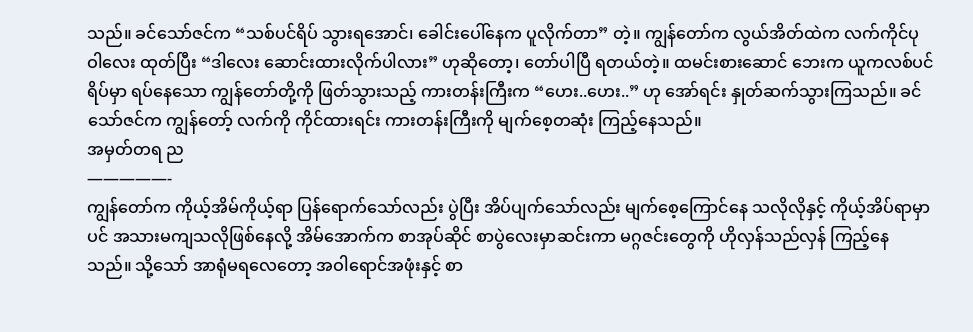သည်။ ခင်သော်ဇင်က “သစ်ပင်ရိပ် သွားရအောင်၊ ခေါင်းပေါ်နေက ပူလိုက်တာ” တဲ့။ ကျွန်တော်က လွယ်အိတ်ထဲက လက်ကိုင်ပုဝါလေး ထုတ်ပြီး “ဒါလေး ဆောင်းထားလိုက်ပါလား” ဟုဆိုတော့၊ တော်ပါပြီ ရတယ်တဲ့။ ထမင်းစားဆောင် ဘေးက ယူကလစ်ပင်ရိပ်မှာ ရပ်နေသော ကျွန်တော်တို့ကို ဖြတ်သွားသည့် ကားတန်းကြီးက “ဟေး..ဟေး..” ဟု အော်ရင်း နှုတ်ဆက်သွားကြသည်။ ခင်သော်ဇင်က ကျွန်တော့် လက်ကို ကိုင်ထားရင်း ကားတန်းကြီးကို မျက်စေ့တဆုံး ကြည့်နေသည်။
အမှတ်တရ ည
—————-
ကျွန်တော်က ကိုယ့်အိမ်ကိုယ့်ရာ ပြန်ရောက်သော်လည်း ပွဲပြီး အိပ်ပျက်သော်လည်း မျက်စေ့ကြောင်နေ သလိုလိုနှင့် ကိုယ့်အိပ်ရာမှာပင် အသားမကျသလိုဖြစ်နေလို့ အိမ်အောက်က စာအုပ်ဆိုင် စာပွဲလေးမှာဆင်းကာ မဂ္ဂဇင်းတွေကို ဟိုလှန်သည်လှန် ကြည့်နေသည်။ သို့သော် အာရုံမရလေတော့ အဝါရောင်အဖုံးနှင့် စာ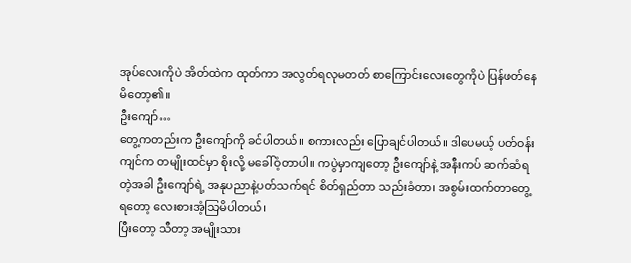အုပ်လေးကိုပဲ အိတ်ထဲက ထုတ်ကာ အလွတ်ရလုမတတ် စာကြောင်းလေးတွေကိုပဲ ပြန်ဖတ်နေမိတော့၏။
ဦးကျော်…
တွေ့ကတည်းက ဦးကျော်ကို ခင်ပါတယ်။ စကားလည်း ပြောချင်ပါတယ်။ ဒါပေမယ့် ပတ်ဝန်းကျင်က တမျိုးထင်မှာ စိုးလို့ မခေါ်ဝံ့တာပါ။ ကပွဲမှာကျတော့ ဦးကျော်နဲ့ အနီးကပ် ဆက်ဆံရတဲ့အခါ ဦးကျော်ရဲ့ အနုပညာနဲ့ပတ်သက်ရင် စိတ်ရှည်တာ သည်းခံတာ၊ အစွမ်းထက်တာတွေ့ရတော့ လေးစားအံ့သြမိပါတယ်၊
ပြီးတော့ သီတာ့ အမျိုးသား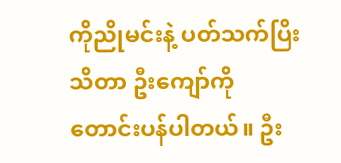ကိုညိုမင်းနဲ့ ပတ်သက်ပြိး သိတာ ဦးကျော်ကို တောင်းပန်ပါတယ်။ ဦး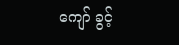ကျော် ခွင့်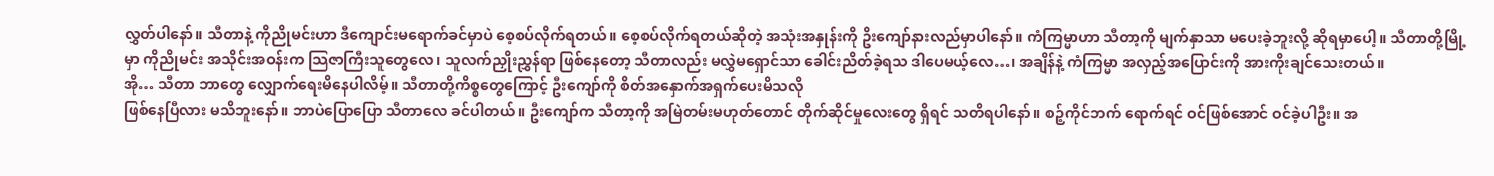လွှတ်ပါနော်။ သီတာနဲ့ ကိုညိုမင်းဟာ ဒီကျောင်းမရောက်ခင်မှာပဲ စေ့စပ်လိုက်ရတယ်။ စေ့စပ်လိုက်ရတယ်ဆိုတဲ့ အသုံးအနှုန်းကို ဥိးကျော်နားလည်မှာပါနော်။ ကံကြမ္မာဟာ သီတာ့ကို မျက်နှာသာ မပေးခဲ့ဘူးလို့ ဆိုရမှာပေါ့။ သီတာတို့မြို့မှာ ကိုညိုမင်း အသိုင်းအဝန်းက သြဇာကြီးသူတွေလေ၊ သူလက်ညှိုးညွှန်ရာ ဖြစ်နေတော့ သီတာလည်း မလွှဲမရှောင်သာ ခေါင်းညိတ်ခဲ့ရသ ဒါပေမယ့်လေ…၊ အချိန်နဲ့ ကံကြမ္မာ အလှည့်အပြောင်းကို အားကိုးချင်သေးတယ်။
အို… သီတာ ဘာတွေ လျှောက်ရေးမိနေပါလိမ့်။ သီတာတို့ကိစ္စတွေကြောင့် ဦးကျော်ကို စိတ်အနှောက်အရှက်ပေးမိသလို
ဖြစ်နေပြီလား မသိဘူးနော်။ ဘာပဲပြောပြော သီတာလေ ခင်ပါတယ်။ ဦးကျော်က သီတာ့ကို အမြဲတမ်းမဟုတ်တောင် တိုက်ဆိုင်မှုလေးတွေ ရှိရင် သတိရပါနော်။ စဉ့်ကိုင်ဘက် ရောက်ရင် ဝင်ဖြစ်အောင် ဝင်ခဲ့ပါဦး။ အ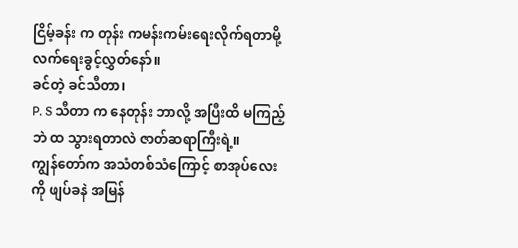ငြိမ့်ခန်း က တုန်း ကမန်းကမ်းရေးလိုက်ရတာမို့ လက်ရေးခွင့်လွှတ်နော်။
ခင်တဲ့ ခင်သီတာ၊
P. S သီတာ က နေတုန်း ဘာလို့ အပြီးထိ မကြည့်ဘဲ ထ သွားရတာလဲ ဇာတ်ဆရာကြီးရဲ့။
ကျွန်တော်က အသံတစ်သံကြောင့် စာအုပ်လေးကို ဖျပ်ခနဲ အမြန်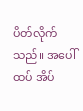ပိတ်လိုက်သည်။ အပေါ်ထပ် အိပ်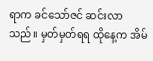ရာက ခင်သော်ဇင် ဆင်းလာသည်။ မှတ်မှတ်ရရ ထိုနေ့က အိမ်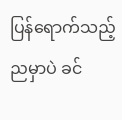ပြန်ရောက်သည့် ညမှာပဲ ခင်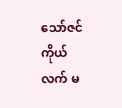သော်ဇင် ကိုယ်လက် မ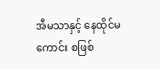အီမသာနှင့် နေထိုင်မကောင်း စဖြစ်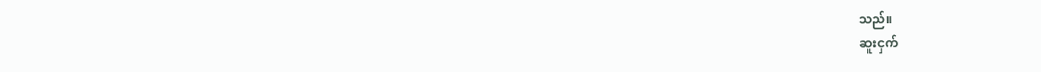သည်။
ဆူးငှက်